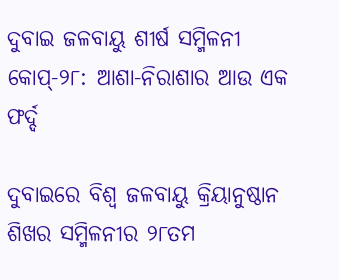ଦୁବାଇ ଜଳବାୟୁ ଶୀର୍ଷ ସମ୍ମିଳନୀ କୋପ୍‌‌-୨୮: ଆଶା-ନିରାଶାର ଆଉ ଏକ ଫର୍ଦ୍ଦ

ଦୁବାଇରେ ବିଶ୍ୱ ଜଳବାୟୁ କ୍ରିୟାନୁଷ୍ଠାନ ଶିଖର ସମ୍ମିଳନୀର ୨୮ତମ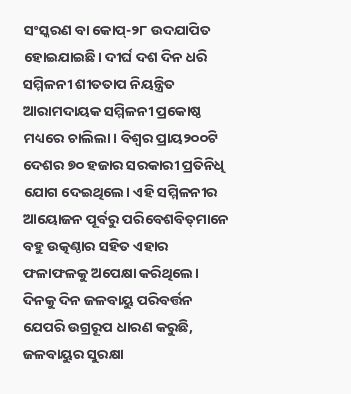ସଂସ୍କରଣ ବା କୋପ୍‌‌-୨୮ ଉଦଯାପିତ ହୋଇଯାଇଛି। ଦୀର୍ଘ ଦଶ ଦିନ ଧରି ସମ୍ମିଳନୀ ଶୀତତାପ ନିୟନ୍ତ୍ରିତ ଆରାମଦାୟକ ସମ୍ମିଳନୀ ପ୍ରକୋଷ୍ଠ ମଧ୍ୟରେ ଚାଲିଲା। ବିଶ୍ୱର ପ୍ରାୟ୨୦୦ଟି ଦେଶର ୭୦ ହଜାର ସରକାରୀ ପ୍ରତିନିଧି ଯୋଗ ଦେଇଥିଲେ। ଏହି ସମ୍ମିଳନୀର ଆୟୋଜନ ପୂର୍ବରୁ ପରିବେଶବିତ୍‌‌ମାନେ ବହୁ ଉତ୍କଣ୍ଠାର ସହିତ ଏହାର ଫଳାଫଳକୁ ଅପେକ୍ଷା କରିଥିଲେ। ଦିନକୁ ଦିନ ଜଳବାୟୁ ପରିବର୍ତ୍ତନ ଯେପରି ଉଗ୍ରରୂପ ଧାରଣ କରୁଛି, ଜଳବାୟୁର ସୁରକ୍ଷା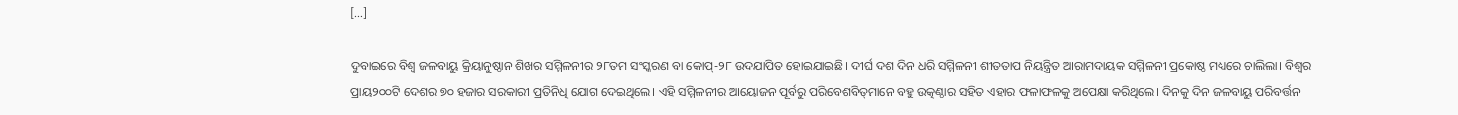[…]

ଦୁବାଇରେ ବିଶ୍ୱ ଜଳବାୟୁ କ୍ରିୟାନୁଷ୍ଠାନ ଶିଖର ସମ୍ମିଳନୀର ୨୮ତମ ସଂସ୍କରଣ ବା କୋପ୍‌‌-୨୮ ଉଦଯାପିତ ହୋଇଯାଇଛି। ଦୀର୍ଘ ଦଶ ଦିନ ଧରି ସମ୍ମିଳନୀ ଶୀତତାପ ନିୟନ୍ତ୍ରିତ ଆରାମଦାୟକ ସମ୍ମିଳନୀ ପ୍ରକୋଷ୍ଠ ମଧ୍ୟରେ ଚାଲିଲା। ବିଶ୍ୱର ପ୍ରାୟ୨୦୦ଟି ଦେଶର ୭୦ ହଜାର ସରକାରୀ ପ୍ରତିନିଧି ଯୋଗ ଦେଇଥିଲେ। ଏହି ସମ୍ମିଳନୀର ଆୟୋଜନ ପୂର୍ବରୁ ପରିବେଶବିତ୍‌‌ମାନେ ବହୁ ଉତ୍କଣ୍ଠାର ସହିତ ଏହାର ଫଳାଫଳକୁ ଅପେକ୍ଷା କରିଥିଲେ। ଦିନକୁ ଦିନ ଜଳବାୟୁ ପରିବର୍ତ୍ତନ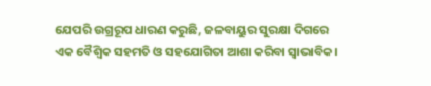ଯେପରି ଉଗ୍ରରୂପ ଧାରଣ କରୁଛି, ଜଳବାୟୁର ସୁରକ୍ଷା ଦିଗରେ ଏକ ବୈଶ୍ୱିକ ସହମତି ଓ ସହଯୋଗିତା ଆଶା କରିବା ସ୍ୱାଭାବିକ।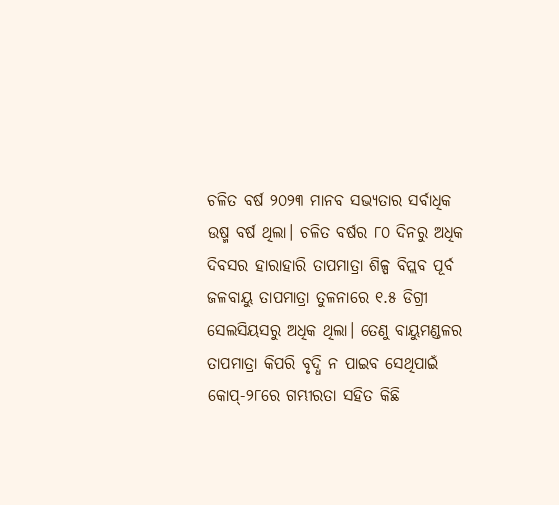ଚଳିତ ବର୍ଷ ୨୦୨୩ ମାନବ ସଭ୍ୟତାର ସର୍ବାଧିକ ଉଷ୍ମ ବର୍ଷ ଥିଲା। ଚଳିତ ବର୍ଷର ୮୦ ଦିନରୁ ଅଧିକ ଦିବସର ହାରାହାରି ତାପମାତ୍ରା ଶିଳ୍ପ ବିପ୍ଲବ ପୂର୍ବ ଜଳବାୟୁ ତାପମାତ୍ରା ତୁଳନାରେ ୧.୫ ଡିଗ୍ରୀ ସେଲସିୟସରୁ ଅଧିକ ଥିଲା। ତେଣୁ ବାୟୁମଣ୍ଡଳର ତାପମାତ୍ରା କିପରି ବୃଦ୍ଧି ନ ପାଇବ ସେଥିପାଇଁ କୋପ୍‌‌-୨୮ରେ ଗମ୍ଭୀରତା ସହିତ କିଛି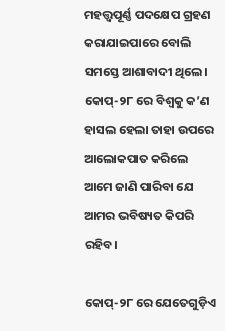ମହତ୍ତ୍ୱପୂର୍ଣ୍ଣ ପଦକ୍ଷେପ ଗ୍ରହଣ କରାଯାଇପାରେ ବୋଲି ସମସ୍ତେ ଆଶାବାଦୀ ଥିଲେ। କୋପ୍‌‌-୨୮ ରେ ବିଶ୍ୱକୁ କ’ଣ ହାସଲ ହେଲା ତାହା ଉପରେ ଆଲୋକପାତ କରିଲେ ଆମେ ଜାଣି ପାରିବା ଯେ ଆମର ଭବିଷ୍ୟତ କିପରି ରହିବ।

କୋପ୍‌‌-୨୮ ରେ ଯେତେଗୁଡ଼ିଏ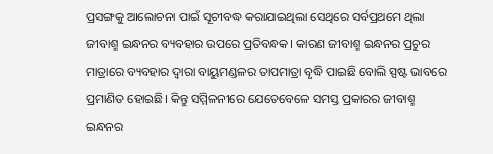ପ୍ରସଙ୍ଗକୁ ଆଲୋଚନା ପାଇଁ ସୂଚୀବଦ୍ଧ କରାଯାଇଥିଲା ସେଥିରେ ସର୍ବପ୍ରଥମେ ଥିଲା ଜୀବାଶ୍ମ ଇନ୍ଧନର ବ୍ୟବହାର ଉପରେ ପ୍ରତିବନ୍ଧକ। କାରଣ ଜୀବାଶ୍ମ ଇନ୍ଧନର ପ୍ରଚୁର ମାତ୍ରାରେ ବ୍ୟବହାର ଦ୍ୱାରା ବାୟୁମଣ୍ଡଳର ତାପମାତ୍ରା ବୃଦ୍ଧି ପାଇଛି ବୋଲି ସ୍ପଷ୍ଟ ଭାବରେ ପ୍ରମାଣିତ ହୋଇଛି। କିନ୍ତୁ ସମ୍ମିଳନୀରେ ଯେତେବେଳେ ସମସ୍ତ ପ୍ରକାରର ଜୀବାଶ୍ମ ଇନ୍ଧନର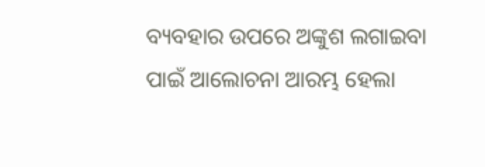ବ୍ୟବହାର ଉପରେ ଅଙ୍କୁଶ ଲଗାଇବା ପାଇଁ ଆଲୋଚନା ଆରମ୍ଭ ହେଲା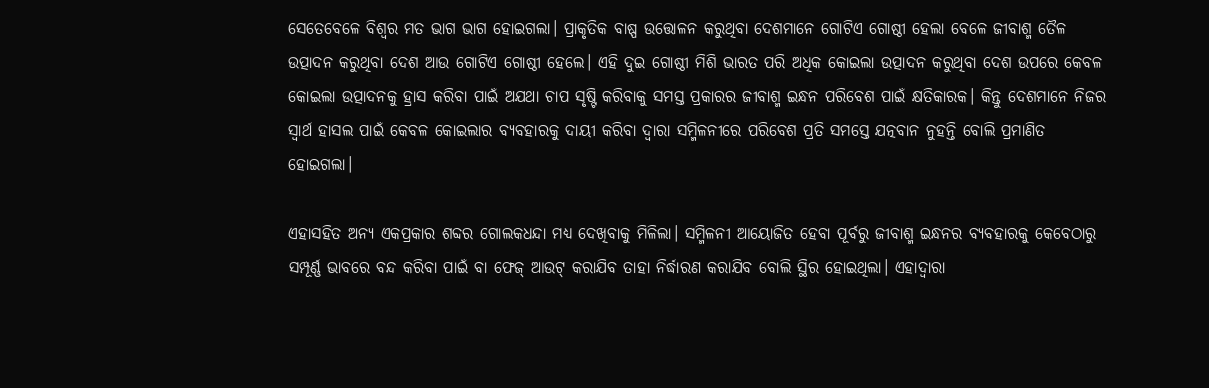ସେତେବେଳେ ବିଶ୍ୱର ମତ ଭାଗ ଭାଗ ହୋଇଗଲା। ପ୍ରାକୃତିକ ବାଷ୍ପ ଉତ୍ତୋଳନ କରୁଥିବା ଦେଶମାନେ ଗୋଟିଏ ଗୋଷ୍ଠୀ ହେଲା ବେଳେ ଜୀବାଶ୍ମ ତୈଳ ଉତ୍ପାଦନ କରୁଥିବା ଦେଶ ଆଉ ଗୋଟିଏ ଗୋଷ୍ଠୀ ହେଲେ। ଏହି ଦୁଇ ଗୋଷ୍ଠୀ ମିଶି ଭାରତ ପରି ଅଧିକ କୋଇଲା ଉତ୍ପାଦନ କରୁଥିବା ଦେଶ ଉପରେ କେବଳ କୋଇଲା ଉତ୍ପାଦନକୁ ହ୍ରାସ କରିବା ପାଇଁ ଅଯଥା ଚାପ ସୃଷ୍ଟି କରିବାକୁ ସମସ୍ତ ପ୍ରକାରର ଜୀବାଶ୍ମ ଇନ୍ଧନ ପରିବେଶ ପାଇଁ କ୍ଷତିକାରକ। କିନ୍ତୁ ଦେଶମାନେ ନିଜର ସ୍ୱାର୍ଥ ହାସଲ ପାଇଁ କେବଳ କୋଇଲାର ବ୍ୟବହାରକୁ ଦାୟୀ କରିବା ଦ୍ୱାରା ସମ୍ମିଳନୀରେ ପରିବେଶ ପ୍ରତି ସମସ୍ତେ ଯତ୍ନବାନ ନୁହନ୍ତି ବୋଲି ପ୍ରମାଣିତ ହୋଇଗଲା।

ଏହାସହିତ ଅନ୍ୟ ଏକପ୍ରକାର ଶବ୍ଦର ଗୋଲକଧନ୍ଦା ମଧ୍ୟ ଦେଖିବାକୁ ମିଳିଲା। ସମ୍ମିଳନୀ ଆୟୋଜିତ ହେବା ପୂର୍ବରୁ ଜୀବାଶ୍ମ ଇନ୍ଧନର ବ୍ୟବହାରକୁ କେବେଠାରୁ ସମ୍ପୂର୍ଣ୍ଣ ଭାବରେ ବନ୍ଦ କରିବା ପାଇଁ ବା ଫେଜ୍‌‌ ଆଉଟ୍‌‌ କରାଯିବ ତାହା ନିର୍ଦ୍ଧାରଣ କରାଯିବ ବୋଲି ସ୍ଥିର ହୋଇଥିଲା। ଏହାଦ୍ୱାରା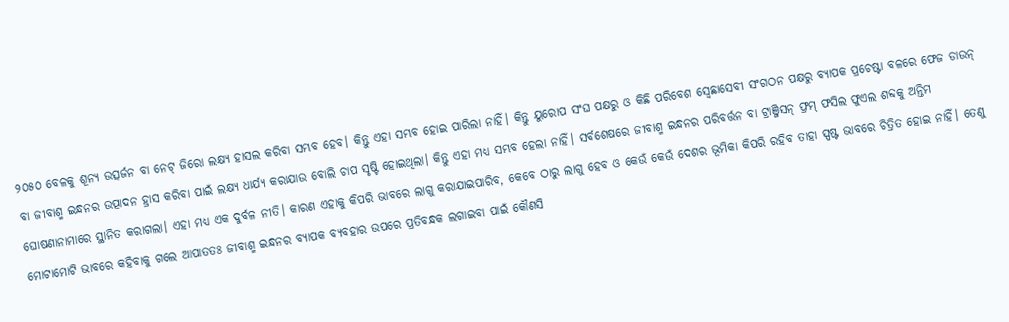୨୦୫୦ ବେଳକୁ ଶୂନ୍ୟ ଉତ୍ସର୍ଜନ ବା ନେଟ୍‌‌ ଜିରୋ ଲକ୍ଷ୍ୟ ହାସଲ କରିବା ସମ୍ଭବ ହେବ। କିନ୍ତୁ ଏହା ସମ୍ଭବ ହୋଇ ପାରିଲା ନାହିଁ। କିନ୍ତୁ ୟୁରୋପ ସଂଘ ପକ୍ଷରୁ ଓ କିଛି ପରିବେଶ ସ୍ୱେଛାସେବୀ ସଂଗଠନ ପକ୍ଷରୁ ବ୍ୟାପକ ପ୍ରଚେଷ୍ଟା ବଳରେ ଫେଜ ଡାଉନ୍‌‌ ବା ଜୀବାଶ୍ମ ଇନ୍ଧନର ଉତ୍ପାଦନ ହ୍ରାସ କରିବା ପାଇଁ ଲକ୍ଷ୍ୟ ଧାର୍ଯ୍ୟ କରାଯାଉ ବୋଲି ଚାପ ସୃଷ୍ଟି ହୋଇଥିଲା। କିନ୍ତୁ ଏହା ମଧ୍ୟ ସମ୍ଭବ ହେଲା ନାହିଁ। ସର୍ବଶେଷରେ ଜୀବାଶ୍ମ ଇନ୍ଧନର ପରିବର୍ତ୍ତନ ବା ଟ୍ରାଞ୍ଜିସନ୍‌‌ ଫ୍ରମ୍‌‌ ଫସିଲ ଫୁଏଲ ଶବ୍ଦକୁ ଅନ୍ତିମ ଘୋଷଣାନାମାରେ ସ୍ଥାନିତ କରାଗଲା। ଏହା ମଧ୍ୟ ଏକ ଦୁର୍ବଳ ନୀତି। କାରଣ ଏହାକୁ କିପରି ଭାବରେ ଲାଗୁ କରାଯାଇପାରିବ, କେବେ ଠାରୁ ଲାଗୁ ହେବ ଓ କେଉଁ କେଉଁ ଦେଶର ଭୂମିକା କିପରି ରହିବ ତାହା ସ୍ପଷ୍ଟ ଭାବରେ ଚିତ୍ରିତ ହୋଇ ନାହିଁ। ତେଣୁ ମୋଟାମୋଟି ଭାବରେ କହିବାକୁ ଗଲେ ଆପାତତଃ ଜୀବାଶ୍ମ ଇନ୍ଧନର ବ୍ୟାପକ ବ୍ୟବହାର ଉପରେ ପ୍ରତିବନ୍ଧକ ଲଗାଇବା ପାଇଁ କୌଣସି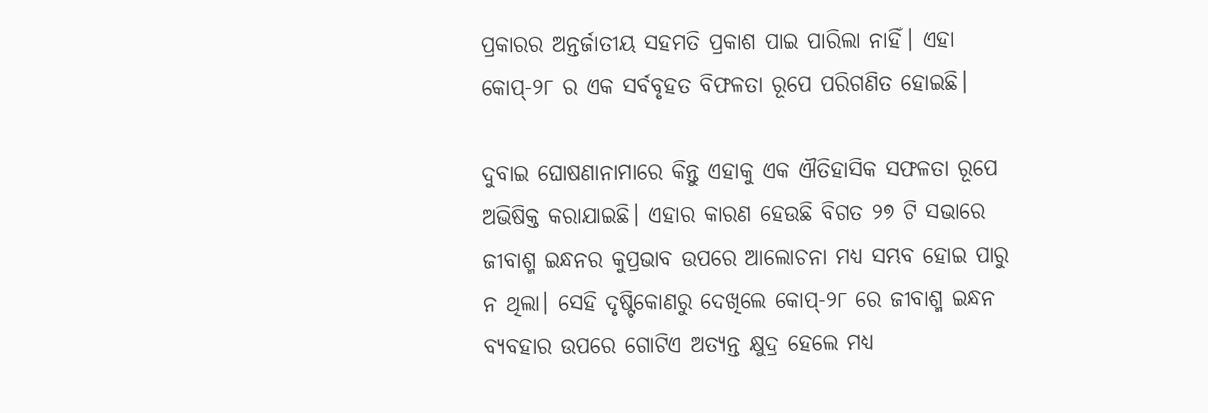ପ୍ରକାରର ଅନ୍ତର୍ଜାତୀୟ ସହମତି ପ୍ରକାଶ ପାଇ ପାରିଲା ନାହିଁ। ଏହା କୋପ୍‌‌-୨୮ ର ଏକ ସର୍ବବୃହତ ବିଫଳତା ରୂପେ ପରିଗଣିତ ହୋଇଛି।

ଦୁବାଇ ଘୋଷଣାନାମାରେ କିନ୍ତୁ ଏହାକୁ ଏକ ଐତିହାସିକ ସଫଳତା ରୂପେ ଅଭିଷିକ୍ତ କରାଯାଇଛି। ଏହାର କାରଣ ହେଉଛି ବିଗତ ୨୭ ଟି ସଭାରେ ଜୀବାଶ୍ମ ଇନ୍ଧନର କୁପ୍ରଭାବ ଉପରେ ଆଲୋଚନା ମଧ୍ୟ ସମ୍ଭବ ହୋଇ ପାରୁ ନ ଥିଲା। ସେହି ଦୃଷ୍ଟିକୋଣରୁ ଦେଖିଲେ କୋପ୍‌‌-୨୮ ରେ ଜୀବାଶ୍ମ ଇନ୍ଧନ ବ୍ୟବହାର ଉପରେ ଗୋଟିଏ ଅତ୍ୟନ୍ତ କ୍ଷୁଦ୍ର ହେଲେ ମଧ୍ୟ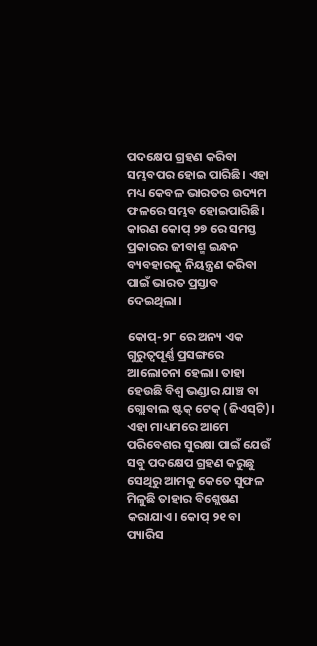ପଦକ୍ଷେପ ଗ୍ରହଣ କରିବା ସମ୍ଭବପର ହୋଇ ପାରିଛି। ଏହା ମଧ୍ୟ କେବଳ ଭାରତର ଉଦ୍ୟମ ଫଳରେ ସମ୍ଭବ ହୋଇପାରିଛି। କାରଣ କୋପ୍‌‌ ୨୭ ରେ ସମସ୍ତ ପ୍ରକାରର ଜୀବାଶ୍ମ ଇନ୍ଧନ ବ୍ୟବହାରକୁ ନିୟନ୍ତ୍ରଣ କରିବା ପାଇଁ ଭାରତ ପ୍ରସ୍ତାବ ଦେଇଥିଲା।

କୋପ୍‌‌-୨୮ ରେ ଅନ୍ୟ ଏକ ଗୁରୁତ୍ୱପୂର୍ଣ୍ଣ ପ୍ରସଙ୍ଗରେ ଆଲୋଚନା ହେଲା। ତାହା ହେଉଛି ବିଶ୍ୱ ଭଣ୍ଡାର ଯାଞ୍ଚ ବା ଗ୍ଲୋବାଲ ଷ୍ଟକ୍‌‌ ଟେକ୍‌‌ (ଜିଏସ୍‌‌ଟି)। ଏହା ମାଧ୍ୟମରେ ଆମେ ପରିବେଶର ସୁରକ୍ଷା ପାଇଁ ଯେଉଁ ସବୁ ପଦକ୍ଷେପ ଗ୍ରହଣ କରୁଛୁ ସେଥିରୁ ଆମକୁ କେତେ ସୁଫଳ ମିଳୁଛି ତାହାର ବିଶ୍ଲେଷଣ କରାଯାଏ। କୋପ୍‌‌ ୨୧ ବା ପ୍ୟାରିସ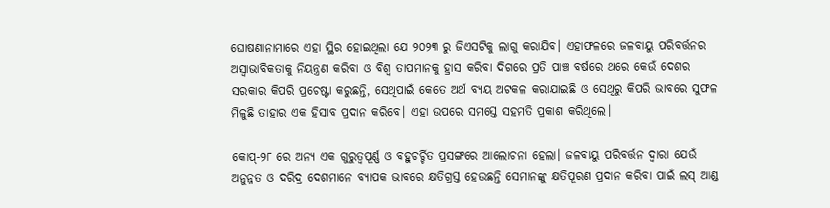ଘୋଷଣାନାମାରେ ଏହା ସ୍ଥିର ହୋଇଥିଲା ଯେ ୨୦୨୩ ରୁ ଜିଏସଟିକୁ ଲାଗୁ କରାଯିବ। ଏହାଫଳରେ ଜଳବାୟୁ ପରିବର୍ତ୍ତନର ଅସ୍ୱାଭାବିକତାକୁ ନିୟନ୍ତ୍ରଣ କରିବା ଓ ବିଶ୍ୱ ତାପମାନକୁ ହ୍ରାସ କରିବା ଦିଗରେ ପ୍ରତି ପାଞ୍ଚ ବର୍ଷରେ ଥରେ କେଉଁ ଦେଶର ସରକାର କିପରି ପ୍ରଚେଷ୍ଟା କରୁଛନ୍ତି, ସେଥିପାଇଁ କେତେ ଅର୍ଥ ବ୍ୟୟ ଅଟକଳ କରାଯାଇଛି ଓ ସେଥିରୁ କିପରି ଭାବରେ ସୁଫଳ ମିଳୁଛି ତାହାର ଏକ ହିସାବ ପ୍ରଦାନ କରିବେ। ଏହା ଉପରେ ସମସ୍ତେ ସହମତି ପ୍ରକାଶ କରିଥିଲେ।

କୋପ୍‌‌-୨୮ ରେ ଅନ୍ୟ ଏକ ଗୁରୁତ୍ୱପୂର୍ଣ୍ଣ ଓ ବହୁଚର୍ଚ୍ଚିତ ପ୍ରସଙ୍ଗରେ ଆଲୋଚନା ହେଲା। ଜଳବାୟୁ ପରିବର୍ତ୍ତନ ଦ୍ୱାରା ଯେଉଁ ଅନୁନ୍ନତ ଓ ଦରିଦ୍ର ଦେଶମାନେ ବ୍ୟାପକ ଭାବରେ କ୍ଷତିଗ୍ରସ୍ତ ହେଉଛନ୍ତି ସେମାନଙ୍କୁ କ୍ଷତିପୂରଣ ପ୍ରଦାନ କରିବା ପାଇଁ ଲସ୍‌‌ ଆଣ୍ଡ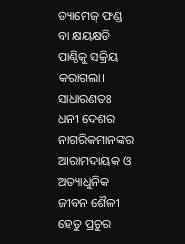ଡ୍ୟାମେଜ୍‌‌ ଫଣ୍ଡ ବା କ୍ଷୟକ୍ଷତି ପାଣ୍ଠିକୁ ସକ୍ରିୟ କରାଗଲା। ସାଧାରଣତଃ ଧନୀ ଦେଶର ନାଗରିକମାନଙ୍କର ଆରାମଦାୟକ ଓ ଅତ୍ୟାଧୁନିକ ଜୀବନ ଶୈଳୀ ହେତୁ ପ୍ରଚୁର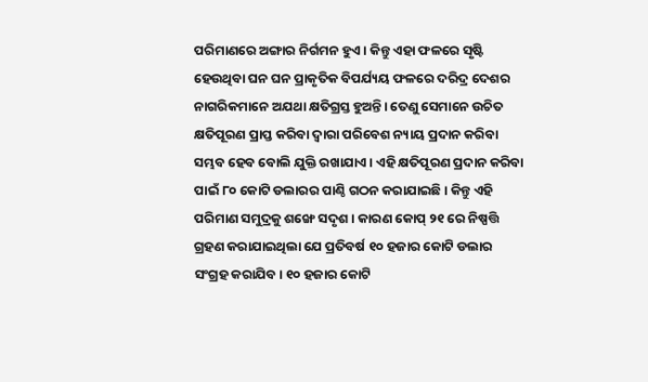ପରିମାଣରେ ଅଙ୍ଗାର ନିର୍ଗମନ ହୁଏ। କିନ୍ତୁ ଏହା ଫଳରେ ସୃଷ୍ଟି ହେଉଥିବା ଘନ ଘନ ପ୍ରାକୃତିକ ବିପର୍ଯ୍ୟୟ ଫଳରେ ଦରିଦ୍ର ଦେଶର ନାଗରିକମାନେ ଅଯଥା କ୍ଷତିଗ୍ରସ୍ତ ହୁଅନ୍ତି। ତେଣୁ ସେମାନେ ଉଚିତ କ୍ଷତିପୂରଣ ପ୍ରାପ୍ତ କରିବା ଦ୍ୱାରା ପରିବେଶ ନ୍ୟାୟ ପ୍ରଦାନ କରିବା ସମ୍ଭବ ହେବ ବୋଲି ଯୁକ୍ତି ରଖାଯାଏ। ଏହି କ୍ଷତିପୂରଣ ପ୍ରଦାନ କରିବା ପାଇଁ ୮୦ କୋଟି ଡଲାରର ପାଣ୍ଠି ଗଠନ କରାଯାଇଛି। କିନ୍ତୁ ଏହି ପରିମାଣ ସମୁଦ୍ରକୁ ଶଙ୍ଖେ ସଦୃଶ। କାରଣ କୋପ୍‌‌ ୨୧ ରେ ନିଷ୍ପତ୍ତି ଗ୍ରହଣ କରାଯାଇଥିଲା ଯେ ପ୍ରତିବର୍ଷ ୧୦ ହଜାର କୋଟି ଡଲାର ସଂଗ୍ରହ କରାଯିବ। ୧୦ ହଜାର କୋଟି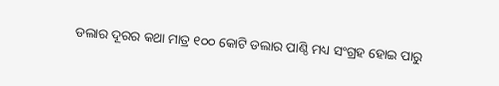ଡଲାର ଦୂରର କଥା ମାତ୍ର ୧୦୦ କୋଟି ଡଲାର ପାଣ୍ଠି ମଧ୍ୟ ସଂଗ୍ରହ ହୋଇ ପାରୁ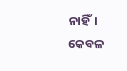ନାହିଁ। କେବଳ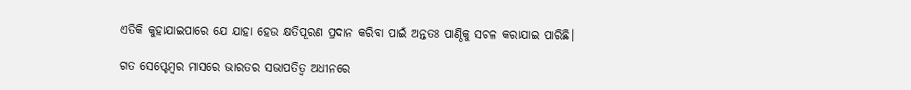ଏତିକି କୁହାଯାଇପାରେ ଯେ ଯାହା ହେଉ କ୍ଷତିପୂରଣ ପ୍ରଦାନ କରିବା ପାଇଁ ଅନ୍ତତଃ ପାଣ୍ଠିକୁ ସଚଳ କରାଯାଇ ପାରିଛି।

ଗତ ସେପ୍ଟେମ୍ୱର ମାସରେ ଭାରତର ସଭାପତିତ୍ୱ ଅଧୀନରେ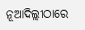ନୂଆଦିଲ୍ଲୀଠାରେ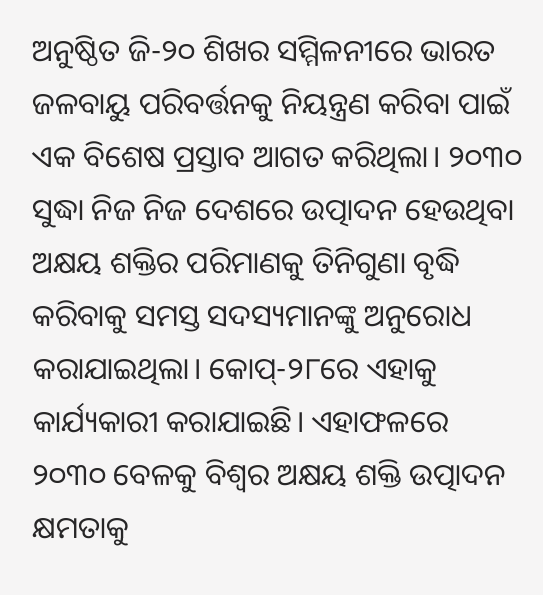ଅନୁଷ୍ଠିତ ଜି-୨୦ ଶିଖର ସମ୍ମିଳନୀରେ ଭାରତ ଜଳବାୟୁ ପରିବର୍ତ୍ତନକୁ ନିୟନ୍ତ୍ରଣ କରିବା ପାଇଁ ଏକ ବିଶେଷ ପ୍ରସ୍ତାବ ଆଗତ କରିଥିଲା। ୨୦୩୦ ସୁଦ୍ଧା ନିଜ ନିଜ ଦେଶରେ ଉତ୍ପାଦନ ହେଉଥିବା ଅକ୍ଷୟ ଶକ୍ତିର ପରିମାଣକୁ ତିନିଗୁଣା ବୃଦ୍ଧି କରିବାକୁ ସମସ୍ତ ସଦସ୍ୟମାନଙ୍କୁ ଅନୁରୋଧ କରାଯାଇଥିଲା। କୋପ୍‌‌-୨୮ରେ ଏହାକୁ କାର୍ଯ୍ୟକାରୀ କରାଯାଇଛି। ଏହାଫଳରେ ୨୦୩୦ ବେଳକୁ ବିଶ୍ୱର ଅକ୍ଷୟ ଶକ୍ତି ଉତ୍ପାଦନ କ୍ଷମତାକୁ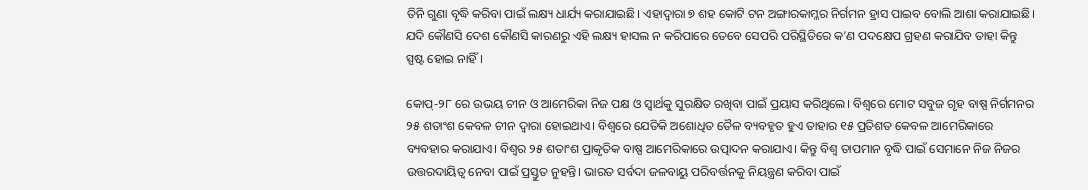ତିନି ଗୁଣା ବୃଦ୍ଧି କରିବା ପାଇଁ ଲକ୍ଷ୍ୟ ଧାର୍ଯ୍ୟ କରାଯାଇଛି। ଏହାଦ୍ୱାରା ୭ ଶହ କୋଟି ଟନ ଅଙ୍ଗାରକାମ୍ଳର ନିର୍ଗମନ ହ୍ରାସ ପାଇବ ବୋଲି ଆଶା କରାଯାଇଛି। ଯଦି କୌଣସି ଦେଶ କୌଣସି କାରଣରୁ ଏହି ଲକ୍ଷ୍ୟ ହାସଲ ନ କରିପାରେ ତେବେ ସେପରି ପରିସ୍ଥିତିରେ କ’ଣ ପଦକ୍ଷେପ ଗ୍ରହଣ କରାଯିବ ତାହା କିନ୍ତୁ ସ୍ପଷ୍ଟ ହୋଇ ନାହିଁ।

କୋପ୍‌‌-୨୮ ରେ ଉଭୟ ଚୀନ ଓ ଆମେରିକା ନିଜ ପକ୍ଷ ଓ ସ୍ୱାର୍ଥକୁ ସୁରକ୍ଷିତ ରଖିବା ପାଇଁ ପ୍ରୟାସ କରିଥିଲେ। ବିଶ୍ୱରେ ମୋଟ ସବୁଜ ଗୃହ ବାଷ୍ପ ନିର୍ଗମନର ୨୫ ଶତାଂଶ କେବଳ ଚୀନ ଦ୍ୱାରା ହୋଇଥାଏ। ବିଶ୍ୱରେ ଯେତିକି ଅଶୋଧିତ ତୈଳ ବ୍ୟବହୃତ ହୁଏ ତାହାର ୧୫ ପ୍ରତିଶତ କେବଳ ଆମେରିକାରେ ବ୍ୟବହାର କରାଯାଏ। ବିଶ୍ୱର ୨୫ ଶତାଂଶ ପ୍ରାକୃତିକ ବାଷ୍ପ ଆମେରିକାରେ ଉତ୍ପାଦନ କରାଯାଏ। କିନ୍ତୁ ବିଶ୍ୱ ତାପମାନ ବୃଦ୍ଧି ପାଇଁ ସେମାନେ ନିଜ ନିଜର ଉତ୍ତରଦାୟିତ୍ୱ ନେବା ପାଇଁ ପ୍ରସ୍ତୁତ ନୁହନ୍ତି। ଭାରତ ସର୍ବଦା ଜଳବାୟୁ ପରିବର୍ତ୍ତନକୁ ନିୟନ୍ତ୍ରଣ କରିବା ପାଇଁ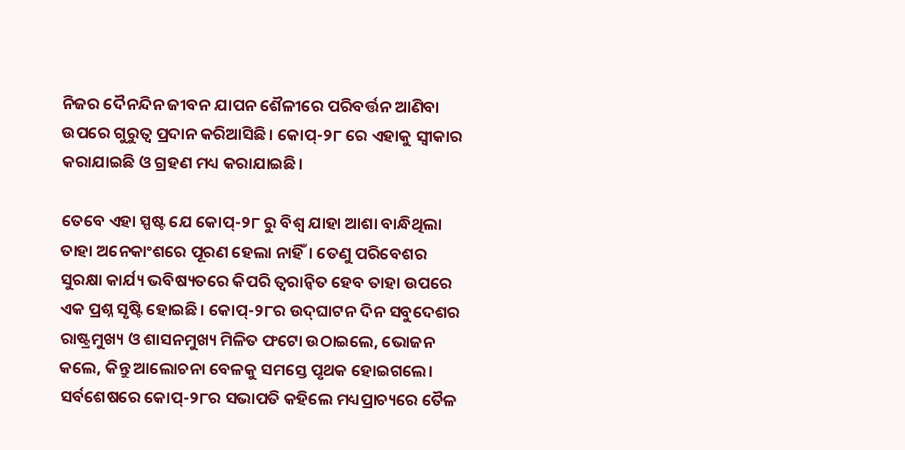ନିଜର ଦୈନନ୍ଦିନ ଜୀବନ ଯାପନ ଶୈଳୀରେ ପରିବର୍ତ୍ତନ ଆଣିବା ଉପରେ ଗୁରୁତ୍ୱ ପ୍ରଦାନ କରିଆସିଛି। କୋପ୍‌‌-୨୮ ରେ ଏହାକୁ ସ୍ୱୀକାର କରାଯାଇଛି ଓ ଗ୍ରହଣ ମଧ୍ୟ କରାଯାଇଛି।

ତେବେ ଏହା ସ୍ପଷ୍ଟ ଯେ କୋପ୍‌‌-୨୮ ରୁ ବିଶ୍ୱ ଯାହା ଆଶା ବାନ୍ଧିଥିଲା ତାହା ଅନେକାଂଶରେ ପୂରଣ ହେଲା ନାହିଁ। ତେଣୁ ପରିବେଶର ସୁରକ୍ଷା କାର୍ଯ୍ୟ ଭବିଷ୍ୟତରେ କିପରି ତ୍ୱରାନ୍ୱିତ ହେବ ତାହା ଉପରେ ଏକ ପ୍ରଶ୍ନ ସୃଷ୍ଟି ହୋଇଛି। କୋପ୍‌‌-୨୮ର ଉଦ୍‌‌ଘାଟନ ଦିନ ସବୁଦେଶର ରାଷ୍ଟ୍ରମୁଖ୍ୟ ଓ ଶାସନମୁଖ୍ୟ ମିଳିତ ଫଟୋ ଉଠାଇଲେ, ଭୋଜନ କଲେ, କିନ୍ତୁ ଆଲୋଚନା ବେଳକୁ ସମସ୍ତେ ପୃଥକ ହୋଇଗଲେ। ସର୍ବଶେଷରେ କୋପ୍‌‌-୨୮ର ସଭାପତି କହିଲେ ମଧ୍ୟପ୍ରାଚ୍ୟରେ ତୈଳ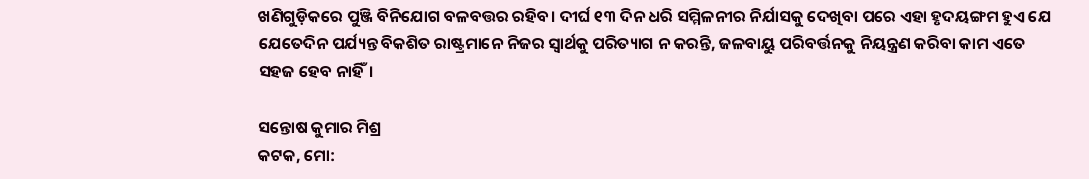ଖଣିଗୁଡ଼ିକରେ ପୁଞ୍ଜି ବିନିଯୋଗ ବଳବତ୍ତର ରହିବ। ଦୀର୍ଘ ୧୩ ଦିନ ଧରି ସମ୍ମିଳନୀର ନିର୍ଯାସକୁ ଦେଖିବା ପରେ ଏହା ହୃଦୟଙ୍ଗମ ହୁଏ ଯେ ଯେତେଦିନ ପର୍ଯ୍ୟନ୍ତ ବିକଶିତ ରାଷ୍ଟ୍ରମାନେ ନିଜର ସ୍ୱାର୍ଥକୁ ପରିତ୍ୟାଗ ନ କରନ୍ତି, ଜଳବାୟୁ ପରିବର୍ତ୍ତନକୁ ନିୟନ୍ତ୍ରଣ କରିବା କାମ ଏତେ ସହଜ ହେବ ନାହିଁ।

ସନ୍ତୋଷ କୁମାର ମିଶ୍ର
କଟକ, ମୋ: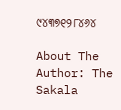୯୪୩୭୧୨୮୪୬୪

About The Author: The Sakala